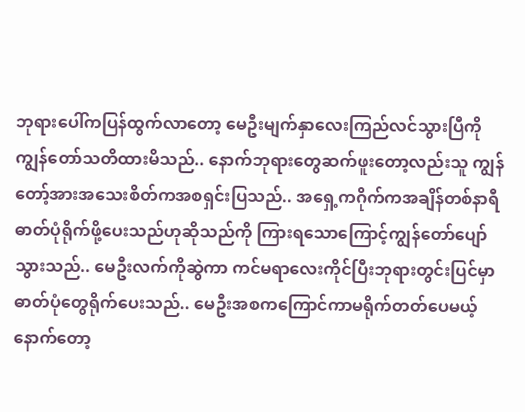ဘုရားပေါ်ကပြန်ထွက်လာတော့ မေဦးမျက်နှာလေးကြည်လင်သွားပြီကို ကျွန်တော်သတိထားမိသည်.. နောက်ဘုရားတွေဆက်ဖူးတော့လည်းသူ ကျွန်တော့်အားအသေးစိတ်ကအစရှင်းပြသည်.. အရှေ့ကဂိုက်ကအချိန်တစ်နာရီဓာတ်ပုံရိုက်ဖို့ပေးသည်ဟုဆိုသည်ကို ကြားရသောကြောင့်ကျွန်တော်ပျော်သွားသည်.. မေဦးလက်ကိုဆွဲကာ ကင်မရာလေးကိုင်ပြီးဘုရားတွင်းပြင်မှာ ဓာတ်ပုံတွေရိုက်ပေးသည်.. မေဦးအစကကြောင်ကာမရိုက်တတ်ပေမယ့် နောက်တော့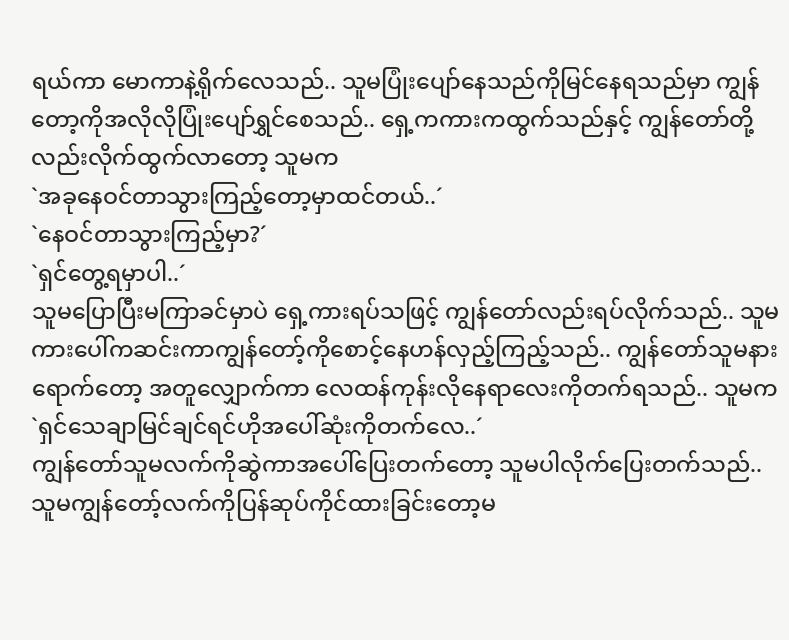ရယ်ကာ မောကာနဲ့ရိုက်လေသည်.. သူမပြုံးပျော်နေသည်ကိုမြင်နေရသည်မှာ ကျွန်တော့ကိုအလိုလိုပြုံးပျော်ရွှင်စေသည်.. ရှေ့ကကားကထွက်သည်နှင့် ကျွန်တော်တို့လည်းလိုက်ထွက်လာတော့ သူမက
`အခုနေဝင်တာသွားကြည့်တော့မှာထင်တယ်..´
`နေဝင်တာသွားကြည့်မှာ?´
`ရှင်တွေ့ရမှာပါ..´
သူမပြောပြီးမကြာခင်မှာပဲ ရှေ့ကားရပ်သဖြင့် ကျွန်တော်လည်းရပ်လိုက်သည်.. သူမကားပေါ်ကဆင်းကာကျွန်တော့်ကိုစောင့်နေဟန်လှည့်ကြည့်သည်.. ကျွန်တော်သူမနားရောက်တော့ အတူလျှောက်ကာ လေထန်ကုန်းလိုနေရာလေးကိုတက်ရသည်.. သူမက
`ရှင်သေချာမြင်ချင်ရင်ဟိုအပေါ်ဆုံးကိုတက်လေ..´
ကျွန်တော်သူမလက်ကိုဆွဲကာအပေါ်ပြေးတက်တော့ သူမပါလိုက်ပြေးတက်သည်.. သူမကျွန်တော့်လက်ကိုပြန်ဆုပ်ကိုင်ထားခြင်းတော့မ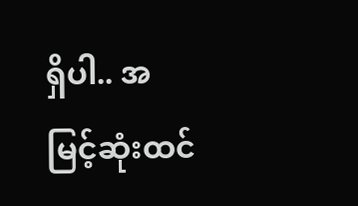ရှိပါ.. အမြင့်ဆုံးထင်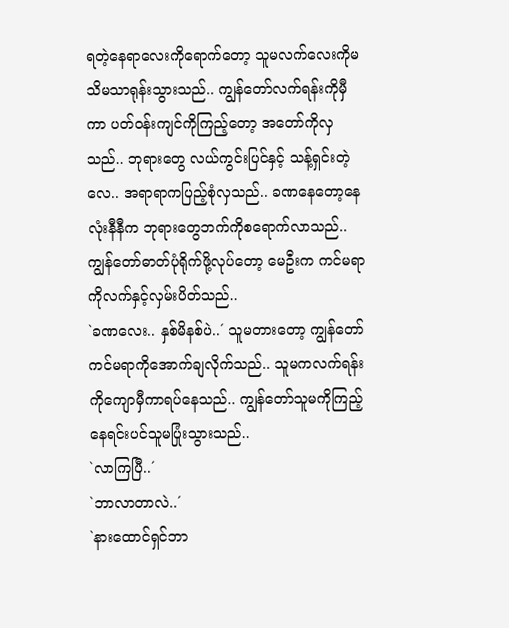ရတဲ့နေရာလေးကိုရောက်တော့ သူမလက်လေးကိုမသိမသာရုန်းသွားသည်.. ကျွန်တော်လက်ရန်းကိုမှီကာ ပတ်ဝန်းကျင်ကိုကြည့်တော့ အတော်ကိုလှသည်.. ဘုရားတွေ လယ်ကွင်းပြင်နှင့် သန့်ရှင်းတဲ့လေ.. အရာရာကပြည့်စုံလှသည်.. ခဏနေတော့နေလုံးနီနီက ဘုရားတွေဘက်ကိုစရောက်လာသည်.. ကျွန်တော်ဓာတ်ပုံရိုက်ဖို့လုပ်တော့ မေဦးက ကင်မရာကိုလက်နှင့်လှမ်းပိတ်သည်..
`ခဏလေး.. နှစ်မိနစ်ပဲ..´ သူမတားတော့ ကျွန်တော်ကင်မရာကိုအောက်ချလိုက်သည်.. သူမကလက်ရန်းကိုကျောမှီကာရပ်နေသည်.. ကျွန်တော်သူမကိုကြည့်နေရင်းပင်သူမပြုံးသွားသည်..
`လာကြပြီ..´
`ဘာလာတာလဲ..´
`နားထောင်ရှင်ဘာ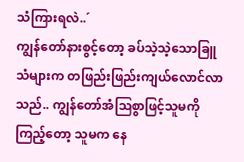သံကြားရလဲ..´
ကျွန်တော်နားစွင့်တော့ ခပ်သဲ့သဲ့သောခြူသံများက တဖြည်းဖြည်းကျယ်လောင်လာသည်.. ကျွန်တော်အံဩစွာဖြင့်သူမကိုကြည့်တော့ သူမက နေ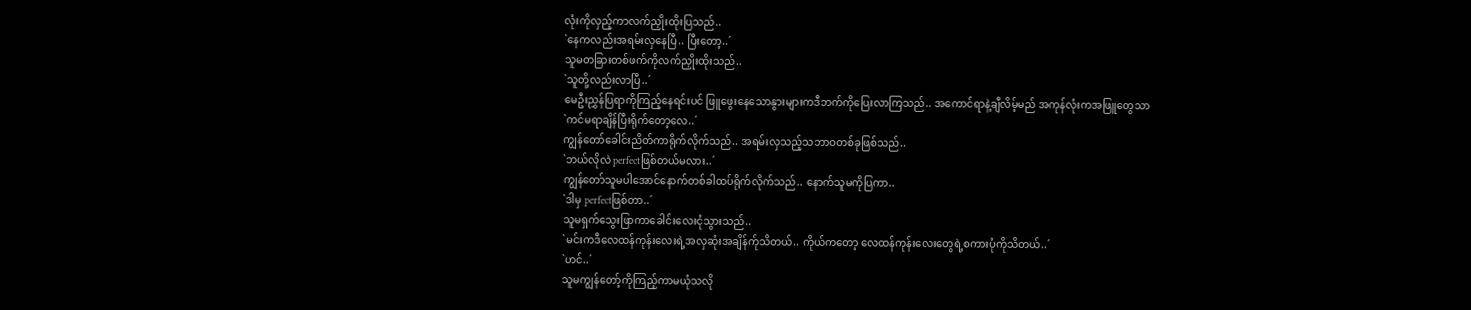လုံးကိုလှည့်ကာလက်ညှိုးထိုးပြသည်..
`နေကလည်းအရမ်းလှနေပြီ.. ပြီးတော့..´
သူမတခြားတစ်ဖက်ကိုလက်ညှိုးထိုးသည်..
`သူတို့လည်းလာပြီ..´
မေဦးညွှန်ပြရာကိုကြည့်နေရင်းပင် ဖြူဖွေးနေသောနွားများကဒီဘက်ကိုပြေးလာကြသည်.. အကောင်ရာနဲ့ချီလိမ့်မည် အကုန်လုံးကအဖြူတွေသာ
`ကင်မရာချိန်ပြီးရိုက်တော့လေ..´
ကျွန်တော်ခေါင်းညိတ်ကာရိုက်လိုက်သည်.. အရမ်းလှသည့်သဘာဝတစ်ခုဖြစ်သည်..
`ဘယ်လိုလဲ perfectဖြစ်တယ်မလား..´
ကျွန်တော်သူမပါအောင်နောက်တစ်ခါထပ်ရိုက်လိုက်သည်.. နောက်သူမကိုပြကာ..
`ဒါမှ perfectဖြစ်တာ..´
သူမရှက်သွေးဖြာကာခေါင်းလေးငုံသွားသည်..
`မင်းကဒီလေထန်ကုန်းလေးရဲ့အလှဆုံးအချိန်က်ုသိတယ်.. ကိုယ်ကတော့ လေထန်ကုန်းလေးတွေရဲ့စကားပုံကိုသိတယ်..´
`ဟင်..´
သူမကျွန်တော့်ကိုကြည့်ကာမယုံသလို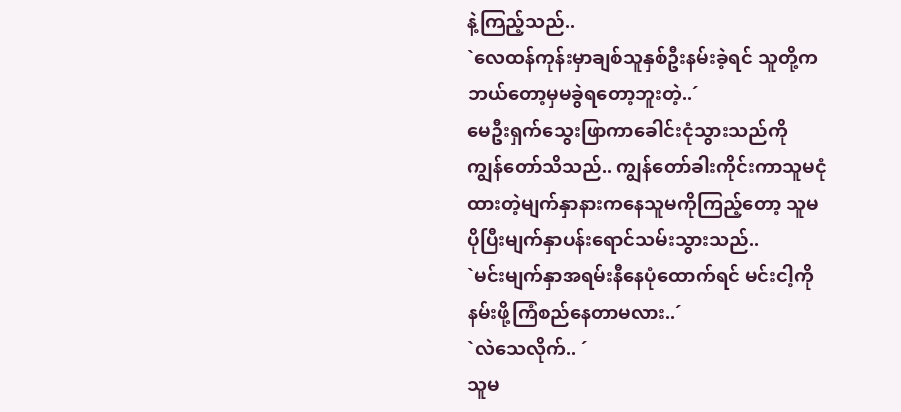နဲ့ကြည့်သည်..
`လေထန်ကုန်းမှာချစ်သူနှစ်ဦးနမ်းခဲ့ရင် သူတို့ကဘယ်တော့မှမခွဲရတော့ဘူးတဲ့..´
မေဦးရှက်သွေးဖြာကာခေါင်းငုံသွားသည်ကို ကျွန်တော်သိသည်.. ကျွန်တော်ခါးကိုင်းကာသူမငုံထားတဲ့မျက်နှာနားကနေသူမကိုကြည့်တော့ သူမပိုပြီးမျက်နှာပန်းရောင်သမ်းသွားသည်..
`မင်းမျက်နှာအရမ်းနီနေပုံထောက်ရင် မင်းငါ့ကိုနမ်းဖို့ကြံစည်နေတာမလား..´
`လဲသေလိုက်.. ´
သူမ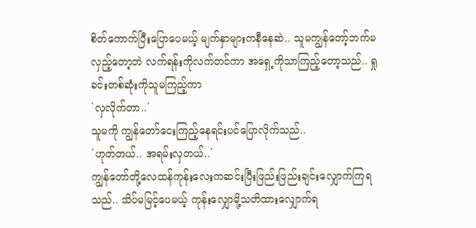စိတ်ကောက်ပြီးပြောပေမယ့် မျက်နှာများကနီနေဆဲ.. သူမကျွန်တော့်ဘက်မလှည့်တော့ဘဲ လက်ရန်းကိုလက်တင်ကာ အရှေ့ကိုသာကြည့်တော့သည်.. ရှုခင်းတစ်ဆုံးကိုသူမကြည့်ကာ
`လှလိုက်တာ..´
သူမကို ကျွန်တော်ငေးကြည့်နေရင်းပင်ပြောလိုက်သည်..
`ဟုတ်တယ်.. အရမ်းလှတယ်..´
ကျွန်တော်တို့လေထန်ကုန်းလေးကဆင်းပြီးဖြည်းဖြည်းချင်းလျှောက်ကြရသည်.. သိပ်မမြင့်ပေမယ့် ကုန်းလျှောမို့သတိထားလျှောက်ရ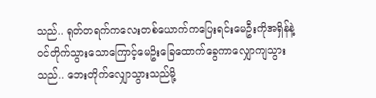သည်.. ရုတ်တရက်ကလေးတစ်ယောက်ကပြေးရင်းမေဦးကိုအရှိန်နဲ့ဝင်တိုက်သွားသောကြောင့်မေဥိးခြေထောက်ခွေကာလျှောကျသွားသည်.. ဘေးတိုက်လျှောသွားသည်မို့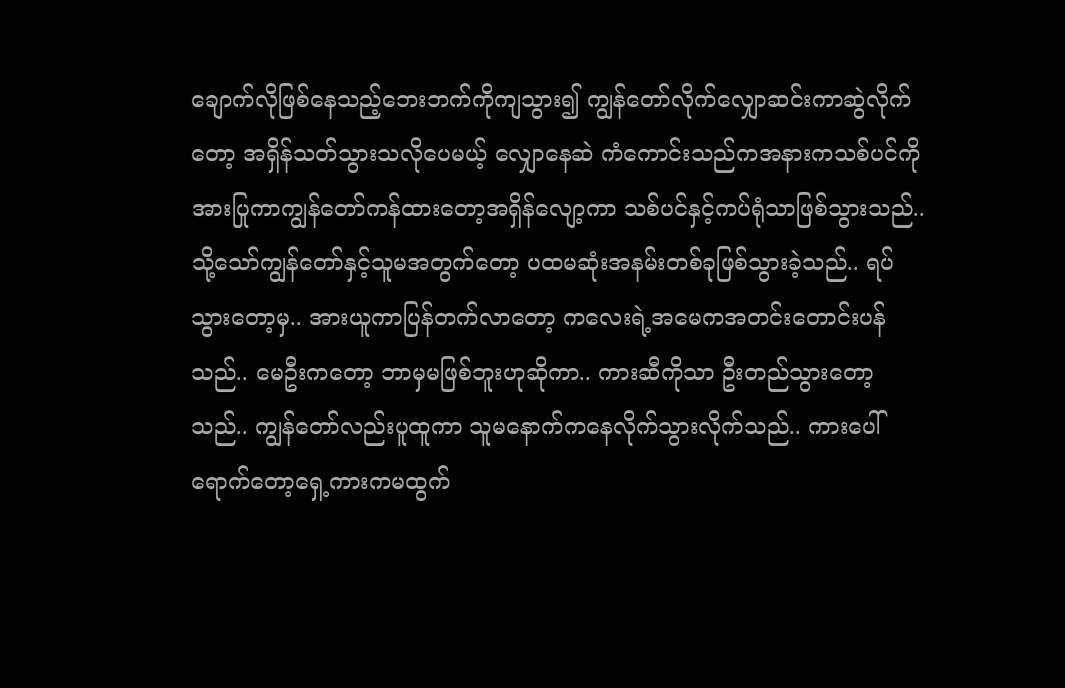ချောက်လိုဖြစ်နေသည့်ဘေးဘက်ကိုကျသွား၍ ကျွန်တော်လိုက်လျှောဆင်းကာဆွဲလိုက်တော့ အရှိန်သတ်သွားသလိုပေမယ့် လျှောနေဆဲ ကံကောင်းသည်ကအနားကသစ်ပင်ကို အားပြုကာကျွန်တော်ကန်ထားတော့အရှိန်လျော့ကာ သစ်ပင်နှင့်ကပ်ရုံသာဖြစ်သွားသည်.. သို့သော်ကျွန်တော်နှင့်သူမအတွက်တော့ ပထမဆုံးအနမ်းတစ်ခုဖြစ်သွားခဲ့သည်.. ရပ်သွားတော့မှ.. အားယူကာပြန်တက်လာတော့ ကလေးရဲ့အမေကအတင်းတောင်းပန်သည်.. မေဦးကတော့ ဘာမှမဖြစ်ဘူးဟုဆိုကာ.. ကားဆီကိုသာ ဦးတည်သွားတော့သည်.. ကျွန်တော်လည်းပူထူကာ သူမနောက်ကနေလိုက်သွားလိုက်သည်.. ကားပေါ်ရောက်တော့ရှေ့ကားကမထွက်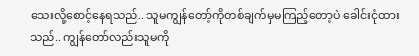သေးလို့စောင့်နေရသည်.. သူမကျွန်တော့်ကိုတစ်ချက်မှမကြည့်တော့ပဲ ခေါင်းငုံထားသည်.. ကျွန်တော်လည်းသူမကို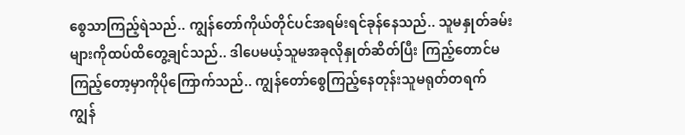စွေသာကြည့်ရဲသည်.. ကျွန်တော်ကိုယ်တိုင်ပင်အရမ်းရင်ခုန်နေသည်.. သူမနှုတ်ခမ်းများကိုထပ်ထိတွေ့ချင်သည်.. ဒါပေမယ့်သူမအခုလိုနှုတ်ဆိတ်ပြီး ကြည့်တောင်မကြည့်တော့မှာကိုပိုကြောက်သည်.. ကျွန်တော်စွေကြည့်နေတုန်းသူမရုတ်တရက် ကျွန်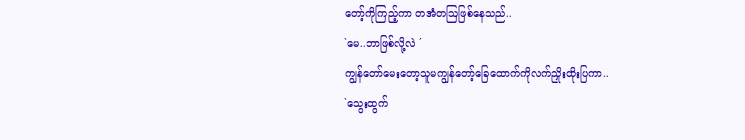တော့်ကိုကြည့်ကာ တအံတဩဖြစ်နေသည်..
`မေ..ဘာဖြစ်လို့လဲ ´
ကျွန်တော်မေးတော့သူမကျွန်တော့်ခြေထောက်ကိုလက်ညှိုးထိုးပြကာ..
`သွေးထွက်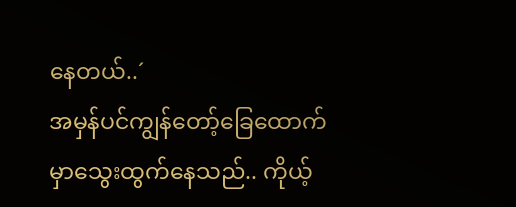နေတယ်..´
အမှန်ပင်ကျွန်တော့်ခြေထောက်မှာသွေးထွက်နေသည်.. ကိုယ့်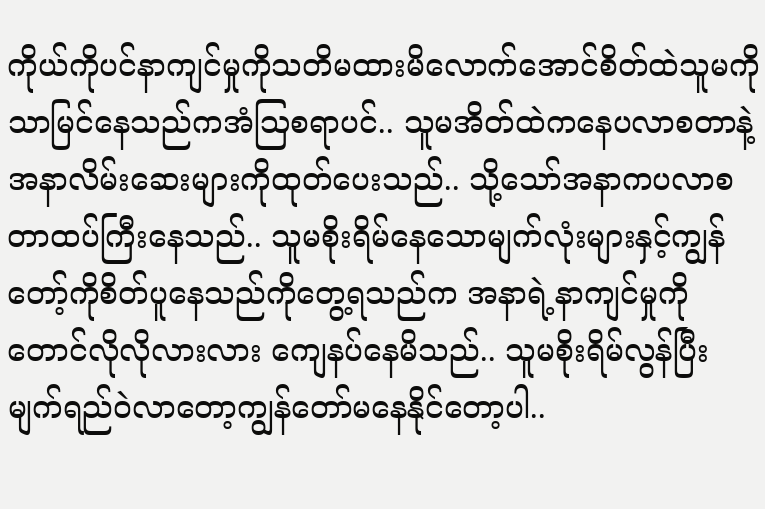ကိုယ်ကိုပင်နာကျင်မှုကိုသတိမထားမိလောက်အောင်စိတ်ထဲသူမကိုသာမြင်နေသည်ကအံဩစရာပင်.. သူမအိတ်ထဲကနေပလာစတာနဲ့ အနာလိမ်းဆေးများကိုထုတ်ပေးသည်.. သို့သော်အနာကပလာစတာထပ်ကြီးနေသည်.. သူမစိုးရိမ်နေသောမျက်လုံးများနှင့်ကျွန်တော့်ကိုစိတ်ပူနေသည်ကိုတွေ့ရသည်က အနာရဲ့နာကျင်မှုကိုတောင်လိုလိုလားလား ကျေနပ်နေမိသည်.. သူမစိုးရိမ်လွန်ပြီးမျက်ရည်ဝဲလာတော့ကျွန်တော်မနေနိုင်တော့ပါ..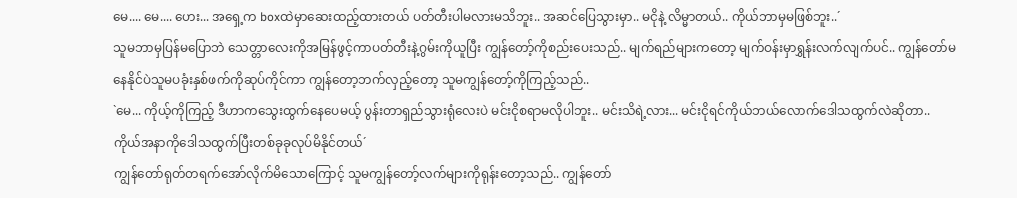မေ.... မေ.... ဟေး... အရှေ့က boxထဲမှာဆေးထည့်ထားတယ် ပတ်တီးပါမလားမသိဘူး.. အဆင်ပြေသွားမှာ.. မငိုနဲ့ လိမ္မာတယ်.. ကိုယ်ဘာမှမဖြစ်ဘူး..´
သူမဘာမှပြန်မပြောဘဲ သေတ္တာလေးကိုအမြန်ဖွင့်ကာပတ်တီးနဲ့ဂွမ်းကိုယူပြီး ကျွန်တော့်ကိုစည်းပေးသည်.. မျက်ရည်များကတော့ မျက်ဝန်းမှာရွှန်းလက်လျက်ပင်.. ကျွန်တော်မနေနိုင်ပဲသူမပခုံးနှစ်ဖက်ကိုဆုပ်ကိုင်ကာ ကျွန်တော့ဘက်လှည့်တော့ သူမကျွန်တော့်ကိုကြည့်သည်..
`မေ... ကိုယ့်ကိုကြည့် ဒီဟာကသွေးထွက်နေပေမယ့် ပွန်းတာရှည်သွားရုံလေးပဲ မင်းငိုစရာမလိုပါဘူး.. မင်းသိရဲ့လား... မင်းငိုရင်ကိုယ်ဘယ်လောက်ဒေါသထွက်လဲဆိုတာ.. ကိုယ်အနာကိုဒေါသထွက်ပြီးတစ်ခုခုလုပ်မိနိုင်တယ်´
ကျွန်တော်ရုတ်တရက်အော်လိုက်မိသောကြောင့် သူမကျွန်တော့်လက်များကိုရုန်းတော့သည်.. ကျွန်တော်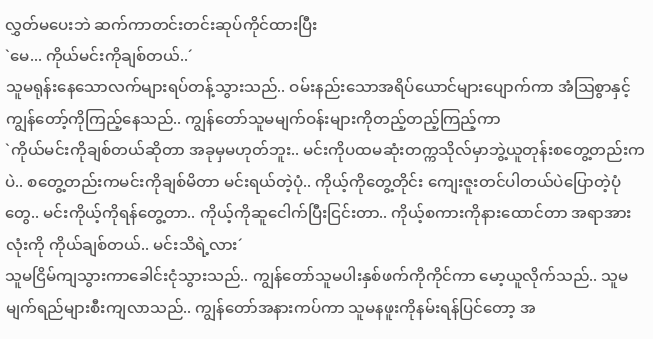လွှတ်မပေးဘဲ ဆက်ကာတင်းတင်းဆုပ်ကိုင်ထားပြီး
`မေ... ကိုယ်မင်းကိုချစ်တယ်..´
သူမရုန်းနေသောလက်များရပ်တန့်သွားသည်.. ဝမ်းနည်းသောအရိပ်ယောင်များပျောက်ကာ အံဩစွာနှင့်ကျွန်တော့်ကိုကြည့်နေသည်.. ကျွန်တော်သူမမျက်ဝန်းများကိုတည့်တည့်ကြည့်ကာ
`ကိုယ်မင်းကိုချစ်တယ်ဆိုတာ အခုမှမဟုတ်ဘူး.. မင်းကိုပထမဆုံးတက္ကသိုလ်မှာဘွဲ့ယူတုန်းစတွေ့တည်းကပဲ.. စတွေ့တည်းကမင်းကိုချစ်မိတာ မင်းရယ်တဲ့ပုံ.. ကိုယ့်ကိုတွေ့တိုင်း ကျေးဇူးတင်ပါတယ်ပဲပြောတဲ့ပုံတွေ.. မင်းကိုယ့်ကိုရန်တွေ့တာ.. ကိုယ့်ကိုဆူငေါက်ပြီးငြင်းတာ.. ကိုယ့်စကားကိုနားထောင်တာ အရာအားလုံးကို ကိုယ်ချစ်တယ်.. မင်းသိရဲ့လား´
သူမငြိမ်ကျသွားကာခေါင်းငုံသွားသည်.. ကျွန်တော်သူမပါးနှစ်ဖက်ကိုကိုင်ကာ မော့ယူလိုက်သည်.. သူမမျက်ရည်များစီးကျလာသည်.. ကျွန်တော်အနားကပ်ကာ သူမနဖူးကိုနမ်းရန်ပြင်တော့ အ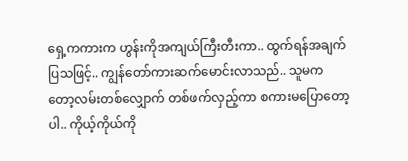ရှေ့ကကားက ဟွန်းကိုအကျယ်ကြီးတီးကာ.. ထွက်ရန်အချက်ပြသဖြင့်.. ကျွန်တော်ကားဆက်မောင်းလာသည်.. သူမကတော့လမ်းတစ်လျှောက် တစ်ဖက်လှည့်ကာ စကားမပြောတော့ပါ.. ကိုယ့်ကိုယ်ကို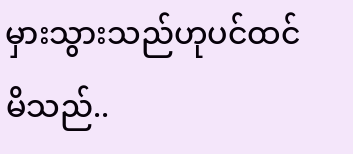မှားသွားသည်ဟုပင်ထင်မိသည်..